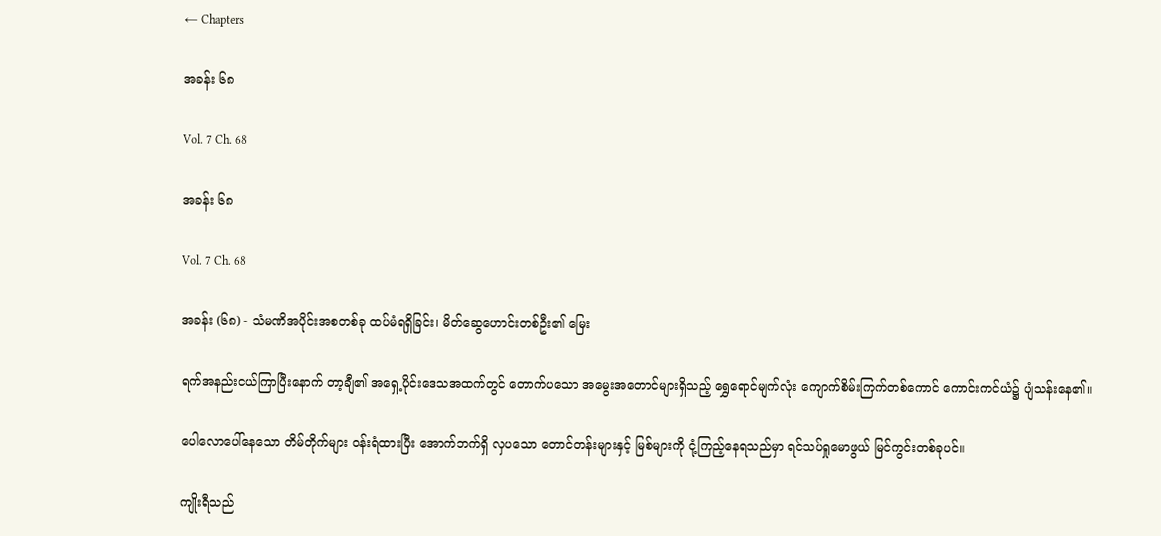← Chapters

အခန်း ၆၈

Vol. 7 Ch. 68

အခန်း ၆၈

Vol. 7 Ch. 68

အခန်း (၆၈) - သံမဏိအပိုင်းအစတစ်ခု ထပ်မံရရှိခြင်း၊ မိတ်ဆွေဟောင်းတစ်ဦး၏ မြေး

ရက်အနည်းငယ်ကြာပြီးနောက် တာ့ချီ၏ အရှေ့ပိုင်းဒေသအထက်တွင် တောက်ပသော အမွေးအတောင်များရှိသည့် ရွှေရောင်မျက်လုံး ကျောက်စိမ်းကြက်တစ်ကောင် ကောင်းကင်ယံ၌ ပျံသန်းနေ၏။

ပေါလောပေါ်နေသော တိမ်တိုက်များ ဝန်းရံထားပြီး အောက်ဘက်ရှိ လှပသော တောင်တန်းများနှင့် မြစ်များကို ငုံ့ကြည့်နေရသည်မှာ ရင်သပ်ရှုမောဖွယ် မြင်ကွင်းတစ်ခုပင်။

ကျိုးရီသည်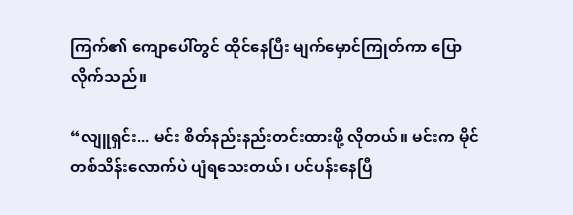ကြက်၏ ကျောပေါ်တွင် ထိုင်နေပြီး မျက်မှောင်ကြုတ်ကာ ပြောလိုက်သည်။

“လျူရှင်း... မင်း စိတ်နည်းနည်းတင်းထားဖို့ လိုတယ်။ မင်းက မိုင်တစ်သိန်းလောက်ပဲ ပျံရသေးတယ်၊ ပင်ပန်းနေပြီ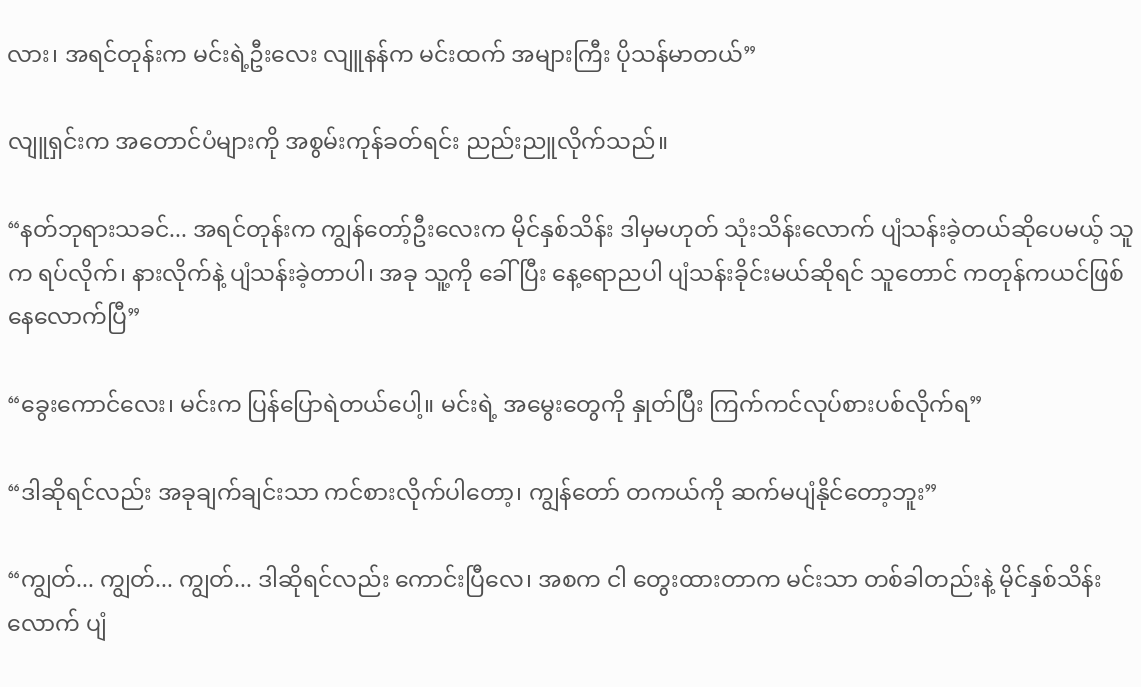လား၊ အရင်တုန်းက မင်းရဲ့ဦးလေး လျူနန်က မင်းထက် အများကြီး ပိုသန်မာတယ်”

လျူရှင်းက အတောင်ပံများကို အစွမ်းကုန်ခတ်ရင်း ညည်းညူလိုက်သည်။

“နတ်ဘုရားသခင်... အရင်တုန်းက ကျွန်တော့်ဦးလေးက မိုင်နှစ်သိန်း ဒါမှမဟုတ် သုံးသိန်းလောက် ပျံသန်းခဲ့တယ်ဆိုပေမယ့် သူက ရပ်လိုက်၊ နားလိုက်နဲ့ ပျံသန်းခဲ့တာပါ၊ အခု သူ့ကို ခေါ်ပြီး နေ့ရောညပါ ပျံသန်းခိုင်းမယ်ဆိုရင် သူတောင် ကတုန်ကယင်ဖြစ်နေလောက်ပြီ”

“ခွေးကောင်လေး၊ မင်းက ပြန်ပြောရဲတယ်ပေါ့။ မင်းရဲ့ အမွေးတွေကို နှုတ်ပြီး ကြက်ကင်လုပ်စားပစ်လိုက်ရ”

“ဒါဆိုရင်လည်း အခုချက်ချင်းသာ ကင်စားလိုက်ပါတော့၊ ကျွန်တော် တကယ်ကို ဆက်မပျံနိုင်တော့ဘူး”

“ကျွတ်... ကျွတ်... ကျွတ်... ဒါဆိုရင်လည်း ကောင်းပြီလေ၊ အစက ငါ တွေးထားတာက မင်းသာ တစ်ခါတည်းနဲ့ မိုင်နှစ်သိန်းလောက် ပျံ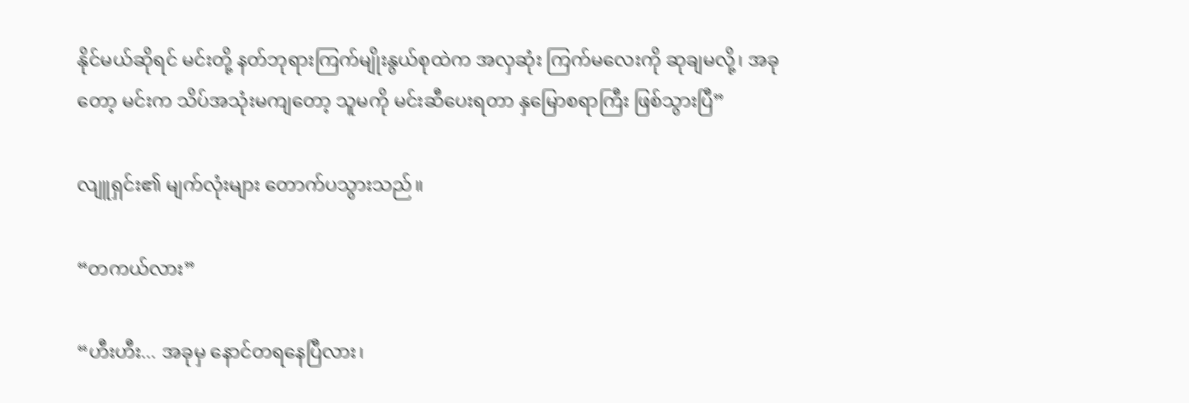နိုင်မယ်ဆိုရင် မင်းတို့ နတ်ဘုရားကြက်မျိုးနွယ်စုထဲက အလှဆုံး ကြက်မလေးကို ဆုချမလို့၊ အခုတော့ မင်းက သိပ်အသုံးမကျတော့ သူမကို မင်းဆီပေးရတာ နှမြောစရာကြီး ဖြစ်သွားပြီ”

လျူရှင်း၏ မျက်လုံးများ တောက်ပသွားသည်။

“တကယ်လား”

“ဟီးဟီး... အခုမှ နောင်တရနေပြီလား၊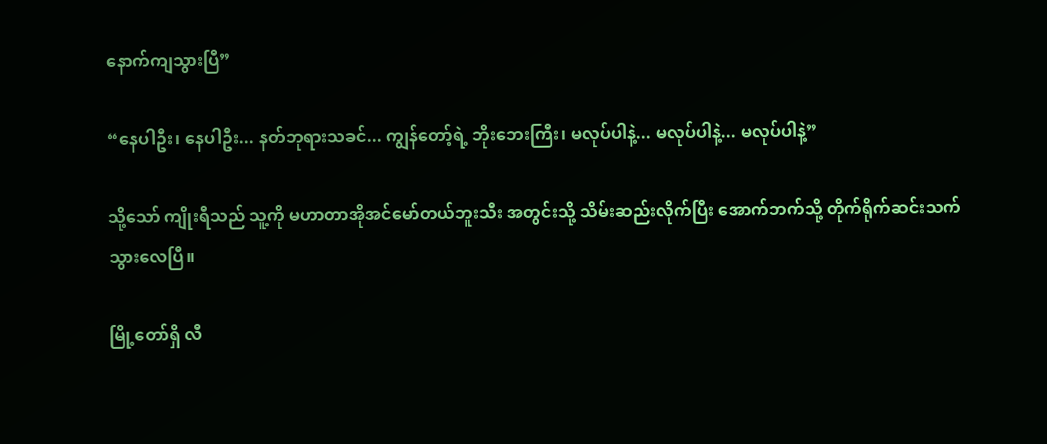နောက်ကျသွားပြီ”

“နေပါဦး၊ နေပါဦး... နတ်ဘုရားသခင်... ကျွန်တော့်ရဲ့ ဘိုးဘေးကြီး၊ မလုပ်ပါနဲ့... မလုပ်ပါနဲ့... မလုပ်ပါနဲ့”

သို့သော် ကျိုးရီသည် သူ့ကို မဟာတာအိုအင်မော်တယ်ဘူးသီး အတွင်းသို့ သိမ်းဆည်းလိုက်ပြီး အောက်ဘက်သို့ တိုက်ရိုက်ဆင်းသက်သွားလေပြီ။

မြို့တော်ရှိ လီ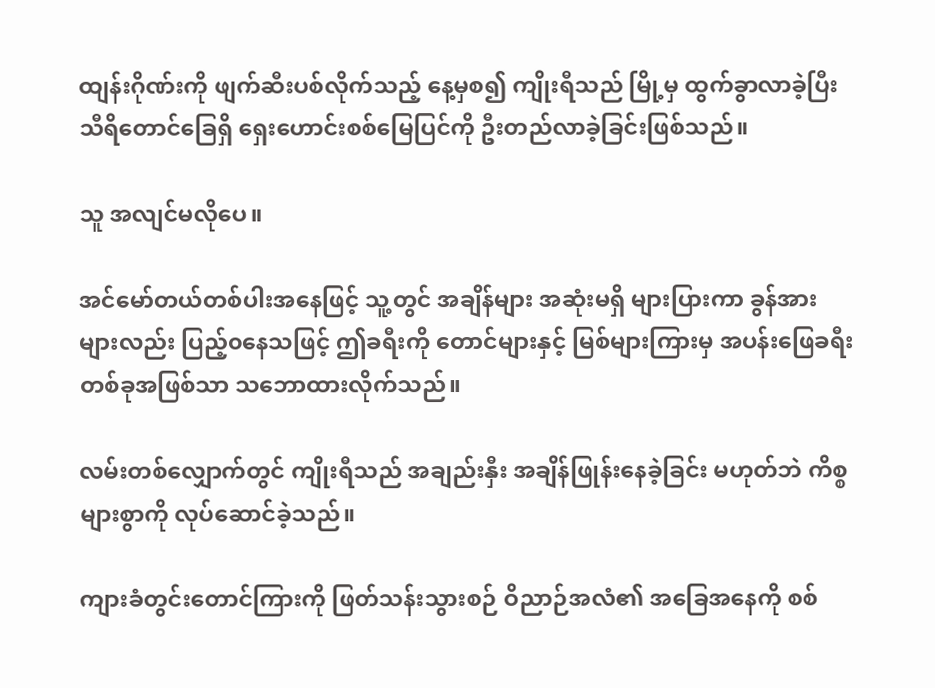ထျန်းဂိုဏ်းကို ဖျက်ဆီးပစ်လိုက်သည့် နေ့မှစ၍ ကျိုးရီသည် မြို့မှ ထွက်ခွာလာခဲ့ပြီး သီရိတောင်ခြေရှိ ရှေးဟောင်းစစ်မြေပြင်ကို ဦးတည်လာခဲ့ခြင်းဖြစ်သည်။

သူ အလျင်မလိုပေ။

အင်မော်တယ်တစ်ပါးအနေဖြင့် သူ့တွင် အချိန်များ အဆုံးမရှိ များပြားကာ ခွန်အားများလည်း ပြည့်၀နေသဖြင့် ဤခရီးကို တောင်များနှင့် မြစ်များကြားမှ အပန်းဖြေခရီးတစ်ခုအဖြစ်သာ သဘောထားလိုက်သည်။

လမ်းတစ်လျှောက်တွင် ကျိုးရီသည် အချည်းနှီး အချိန်ဖြုန်းနေခဲ့ခြင်း မဟုတ်ဘဲ ကိစ္စများစွာကို လုပ်ဆောင်ခဲ့သည်။

ကျားခံတွင်းတောင်ကြားကို ဖြတ်သန်းသွားစဉ် ဝိညာဉ်အလံ၏ အခြေအနေကို စစ်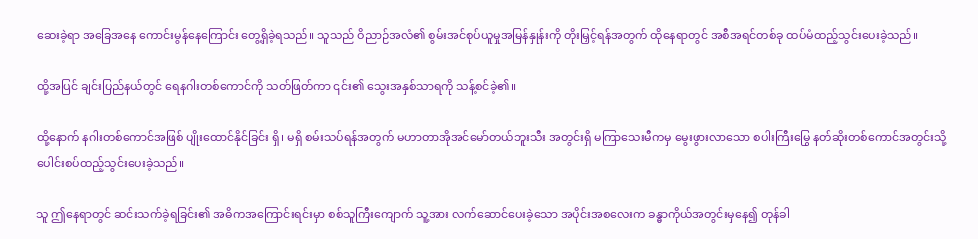ဆေးခဲ့ရာ အခြေအနေ ကောင်းမွန်နေကြောင်း တွေ့ရှိခဲ့ရသည်။ သူသည် ဝိညာဉ်အလံ၏ စွမ်းအင်စုပ်ယူမှုအမြန်နှုန်းကို တိုးမြှင့်ရန်အတွက် ထိုနေရာတွင် အစီအရင်တစ်ခု ထပ်မံထည့်သွင်းပေးခဲ့သည်။

ထို့အပြင် ချင်းပြည်နယ်တွင် ရေနဂါးတစ်ကောင်ကို သတ်ဖြတ်ကာ ၎င်း၏ သွေးအနှစ်သာရကို သန့်စင်ခဲ့၏။

ထို့နောက် နဂါးတစ်ကောင်အဖြစ် ပျိုးထောင်နိုင်ခြင်း ရှိ၊ မရှိ စမ်းသပ်ရန်အတွက် မဟာတာအိုအင်မော်တယ်ဘူးသီး အတွင်းရှိ မကြာသေးမီကမှ မွေးဖွားလာသော စပါးကြီးမြွေ နတ်ဆိုးတစ်ကောင်အတွင်းသို့ ပေါင်းစပ်ထည့်သွင်းပေးခဲ့သည်။

သူ ဤနေရာတွင် ဆင်းသက်ခဲ့ရခြင်း၏ အဓိကအကြောင်းရင်းမှာ စစ်သူကြီးကျောက် သူ့အား လက်ဆောင်ပေးခဲ့သော အပိုင်းအစလေးက ခန္ဓာကိုယ်အတွင်းမှနေ၍ တုန်ခါ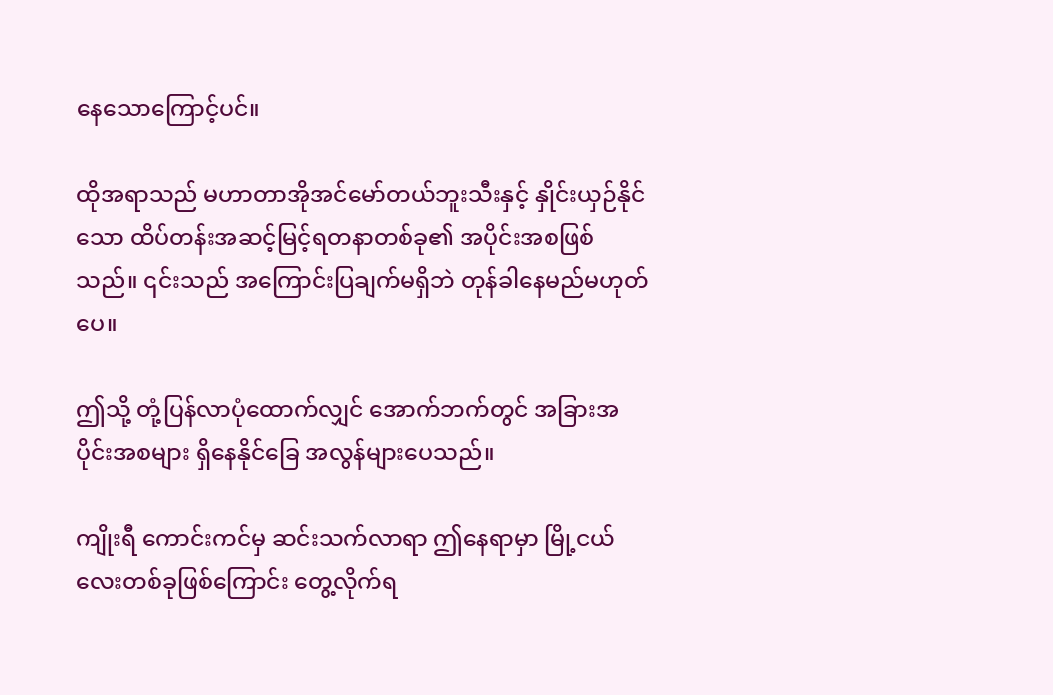နေသောကြောင့်ပင်။

ထိုအရာသည် မဟာတာအိုအင်မော်တယ်ဘူးသီးနှင့် နှိုင်းယှဉ်နိုင်သော ထိပ်တန်းအဆင့်မြင့်ရတနာတစ်ခု၏ အပိုင်းအစဖြစ်သည်။ ၎င်းသည် အကြောင်းပြချက်မရှိဘဲ တုန်ခါနေမည်မဟုတ်ပေ။

ဤသို့ တုံ့ပြန်လာပုံထောက်လျှင် အောက်ဘက်တွင် အခြားအပိုင်းအစများ ရှိနေနိုင်ခြေ အလွန်များပေသည်။

ကျိုးရီ ကောင်းကင်မှ ဆင်းသက်လာရာ ဤနေရာမှာ မြို့ငယ်လေးတစ်ခုဖြစ်ကြောင်း တွေ့လိုက်ရ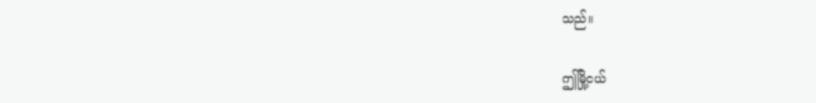သည်။

ဤမြို့ငယ်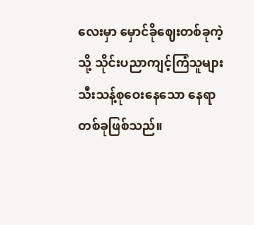လေးမှာ မှောင်ခိုဈေးတစ်ခုကဲ့သို့ သိုင်းပညာကျင့်ကြံသူများ သီးသန့်စုဝေးနေသော နေရာတစ်ခုဖြစ်သည်။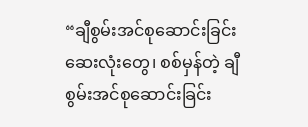“ချီစွမ်းအင်စုဆောင်းခြင်းဆေးလုံးတွေ၊ စစ်မှန်တဲ့ ချီစွမ်းအင်စုဆောင်းခြင်း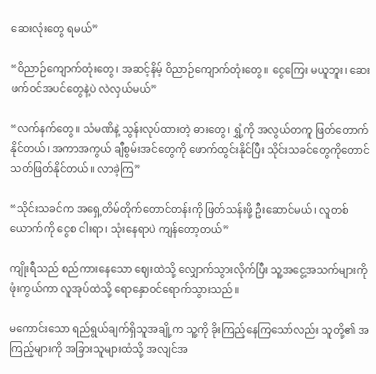ဆေးလုံးတွေ ရမယ်”

“ဝိညာဉ်ကျောက်တုံးတွေ၊ အဆင့်နိမ့် ဝိညာဉ်ကျောက်တုံးတွေ။ ငွေကြေး မယူဘူး၊ ဆေးဖက်ဝင်အပင်တွေနဲ့ပဲ လဲလှယ်မယ်”

“လက်နက်တွေ။ သံမဏိနဲ့ သွန်းလုပ်ထားတဲ့ ဓားတွေ၊ ရွှံ့ကို အလွယ်တကူ ဖြတ်တောက်နိုင်တယ်၊ အကာအကွယ် ချီစွမ်းအင်တွေကို ဖောက်ထွင်းနိုင်ပြီး သိုင်းသခင်တွေကိုတောင် သတ်ဖြတ်နိုင်တယ်။ လာခဲ့ကြ”

“သိုင်းသခင်က အရှေ့တိမ်တိုက်တောင်တန်းကို ဖြတ်သန်းဖို့ ဦးဆောင်မယ်၊ လူတစ်ယောက်ကို ငွေစ ငါးရာ၊ သုံးနေရာပဲ ကျန်တော့တယ်”

ကျိုးရီသည် စည်ကားနေသော ဈေးထဲသို့ လျှောက်သွားလိုက်ပြီး သူ့အငွေ့အသက်များကို ဖုံးကွယ်ကာ လူအုပ်ထဲသို့ ရောနှောဝင်ရောက်သွားသည်။

မကောင်းသော ရည်ရွယ်ချက်ရှိသူအချို့က သူ့ကို ခိုးကြည့်နေကြသော်လည်း သူတို့၏ အကြည့်များကို အခြားသူများထံသို့ အလျင်အ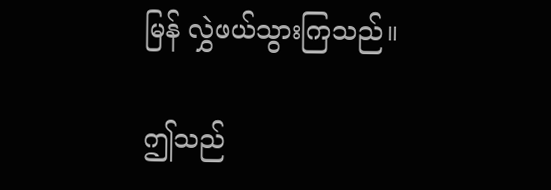မြန် လွှဲဖယ်သွားကြသည်။

ဤသည်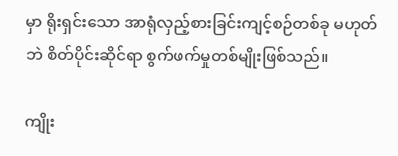မှာ ရိုးရှင်းသော အာရုံလှည့်စားခြင်းကျင့်စဉ်တစ်ခု မဟုတ်ဘဲ စိတ်ပိုင်းဆိုင်ရာ စွက်ဖက်မှုတစ်မျိုးဖြစ်သည်။

ကျိုး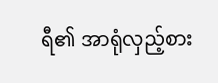ရီ၏ အာရုံလှည့်စား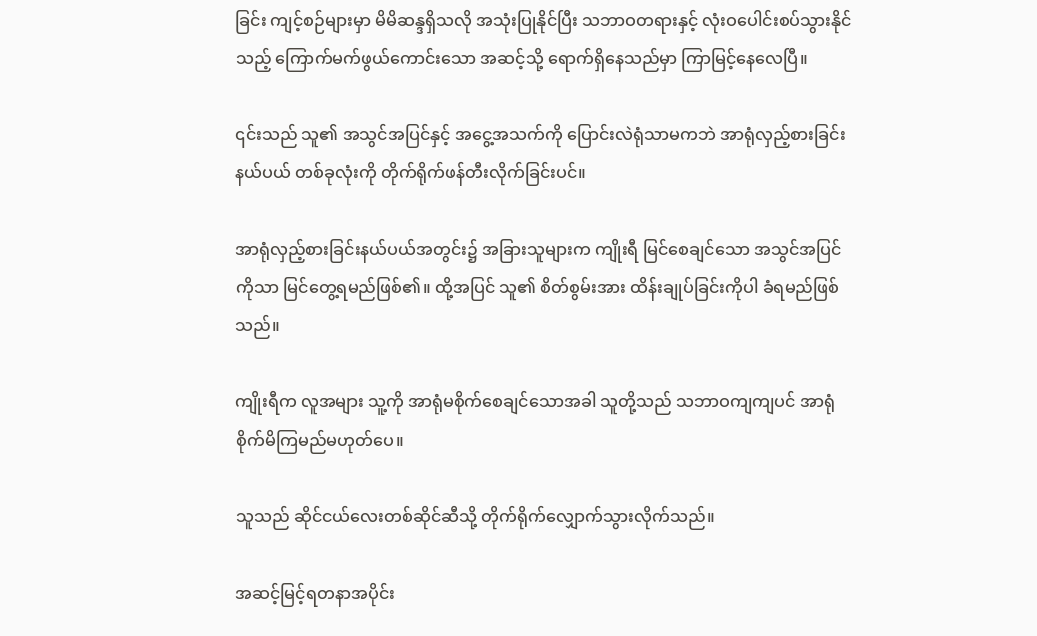ခြင်း ကျင့်စဉ်များမှာ မိမိဆန္ဒရှိသလို အသုံးပြုနိုင်ပြီး သဘာဝတရားနှင့် လုံးဝပေါင်းစပ်သွားနိုင်သည့် ကြောက်မက်ဖွယ်ကောင်းသော အဆင့်သို့ ရောက်ရှိနေသည်မှာ ကြာမြင့်နေလေပြီ။

၎င်းသည် သူ၏ အသွင်အပြင်နှင့် အငွေ့အသက်ကို ပြောင်းလဲရုံသာမကဘဲ အာရုံလှည့်စားခြင်းနယ်ပယ် တစ်ခုလုံးကို တိုက်ရိုက်ဖန်တီးလိုက်ခြင်းပင်။

အာရုံလှည့်စားခြင်းနယ်ပယ်အတွင်း၌ အခြားသူများက ကျိုးရီ မြင်စေချင်သော အသွင်အပြင်ကိုသာ မြင်တွေ့ရမည်ဖြစ်၏။ ထို့အပြင် သူ၏ စိတ်စွမ်းအား ထိန်းချုပ်ခြင်းကိုပါ ခံရမည်ဖြစ်သည်။

ကျိုးရီက လူအများ သူ့ကို အာရုံမစိုက်စေချင်သောအခါ သူတို့သည် သဘာဝကျကျပင် အာရုံစိုက်မိကြမည်မဟုတ်ပေ။

သူသည် ဆိုင်ငယ်လေးတစ်ဆိုင်ဆီသို့ တိုက်ရိုက်လျှောက်သွားလိုက်သည်။

အဆင့်မြင့်ရတနာအပိုင်း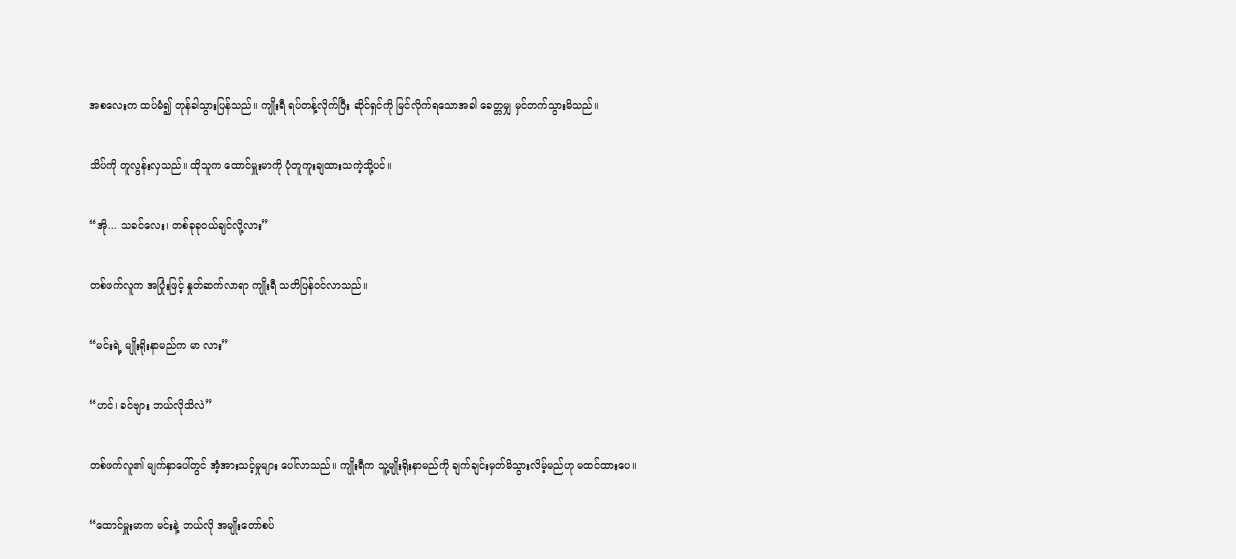အစလေးက ထပ်မံ၍ တုန်ခါသွားပြန်သည်။ ကျိုးရီ ရပ်တန့်လိုက်ပြီး ဆိုင်ရှင်ကို မြင်လိုက်ရသောအခါ ခေတ္တမျှ မှင်တက်သွားမိသည်။

သိပ်ကို တူလွန်းလှသည်။ ထိုသူက ထောင်မှူးမာကို ပုံတူကူးချထားသကဲ့သို့ပင်။

“အို... သခင်လေး၊ တစ်ခုခုဝယ်ချင်လို့လား”

တစ်ဖက်လူက အပြုံးဖြင့် နှုတ်ဆက်လာရာ ကျိုးရီ သတိပြန်ဝင်လာသည်။

“မင်းရဲ့ မျိုးရိုးနာမည်က မာ လား”

“ဟင်၊ ခင်ဗျား ဘယ်လိုသိလဲ”

တစ်ဖက်လူ၏ မျက်နှာပေါ်တွင် အံ့အားသင့်မှုများ ပေါ်လာသည်။ ကျိုးရီက သူ့မျိုးရိုးနာမည်ကို ချက်ချင်းမှတ်မိသွားလိမ့်မည်ဟု မထင်ထားပေ။

“ထောင်မှူးမာက မင်းနဲ့ ဘယ်လို အမျိုးတော်စပ်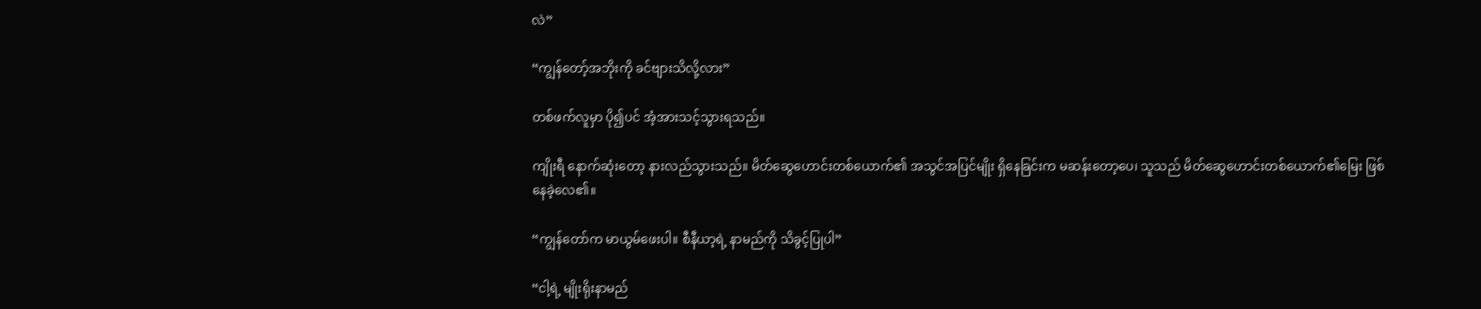လဲ”

“ကျွန်တော့်အဘိုးကို ခင်ဗျားသိလို့လား”

တစ်ဖက်လူမှာ ပို၍ပင် အံ့အားသင့်သွားရသည်။

ကျိုးရီ နောက်ဆုံးတော့ နားလည်သွားသည်။ မိတ်ဆွေဟောင်းတစ်ယောက်၏ အသွင်အပြင်မျိုး ရှိနေခြင်းက မဆန်းတော့ပေ၊ သူသည် မိတ်ဆွေဟောင်းတစ်ယောက်၏မြေး ဖြစ်နေခဲ့လေ၏။

“ကျွန်တော်က မာယွမ်ဖေးပါ။ စီနီယာ့ရဲ့ နာမည်ကို သိခွင့်ပြုပါ”

“ငါ့ရဲ့ မျိုးရိုးနာမည်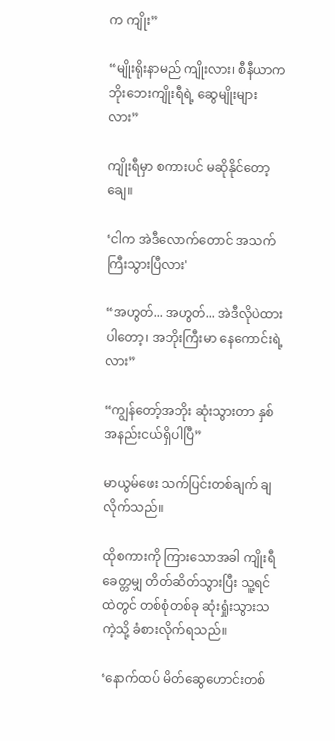က ကျိုး”

“မျိုးရိုးနာမည် ကျိုးလား၊ စီနီယာက ဘိုးဘေးကျိုးရီရဲ့ ဆွေမျိုးများလား”

ကျိုးရီမှာ စကားပင် မဆိုနိုင်တော့ချေ။

‘ငါက အဲဒီလောက်တောင် အသက်ကြီးသွားပြီလား'

“အဟွတ်... အဟွတ်... အဲဒီလိုပဲ‌ထားပါတော့၊ အဘိုးကြီးမာ နေကောင်းရဲ့လား”

“ကျွန်တော့်အဘိုး ဆုံးသွားတာ နှစ်အနည်းငယ်ရှိပါပြီ”

မာယွမ်ဖေး သက်ပြင်းတစ်ချက် ချလိုက်သည်။

ထိုစကားကို ကြားသောအခါ ကျိုးရီ ခေတ္တမျှ တိတ်ဆိတ်သွားပြီး သူ့ရင်ထဲတွင် တစ်စုံတစ်ခု ဆုံးရှုံးသွားသကဲ့သို့ ခံစားလိုက်ရသည်။

‘နောက်ထပ် မိတ်ဆွေဟောင်းတစ်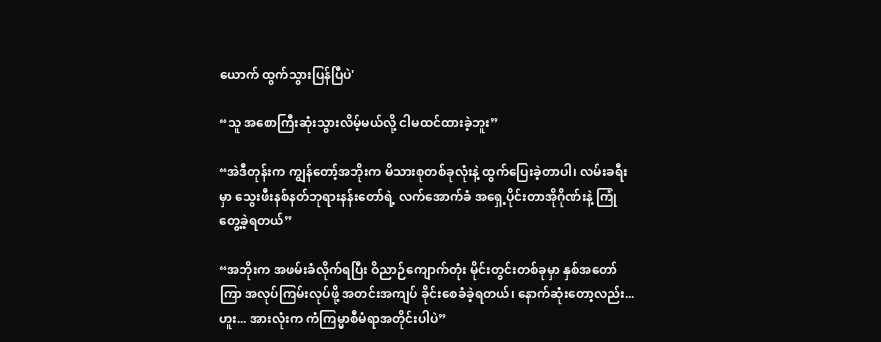ယောက် ထွက်သွားပြန်ပြီပဲ'

“သူ အစောကြီးဆုံးသွားလိမ့်မယ်လို့ ငါမထင်ထားခဲ့ဘူး”

“အဲဒီတုန်းက ကျွန်တော့်အဘိုးက မိသားစုတစ်ခုလုံးနဲ့ ထွက်ပြေးခဲ့တာပါ၊ လမ်းခရီးမှာ သွေးဖီးနစ်နတ်ဘုရားနန်းတော်ရဲ့ လက်အောက်ခံ အရှေ့ပိုင်းတာအိုဂိုဏ်းနဲ့ ကြုံတွေ့ခဲ့ရတယ်”

“အဘိုးက အဖမ်းခံလိုက်ရပြီး ဝိညာဉ်ကျောက်တုံး မိုင်းတွင်းတစ်ခုမှာ နှစ်အတော်ကြာ အလုပ်ကြမ်းလုပ်ဖို့ အတင်းအကျပ် ခိုင်းစေခံခဲ့ရတယ်၊ နောက်ဆုံးတော့လည်း... ဟူး... အားလုံးက ကံကြမ္မာစီမံရာအတိုင်းပါပဲ”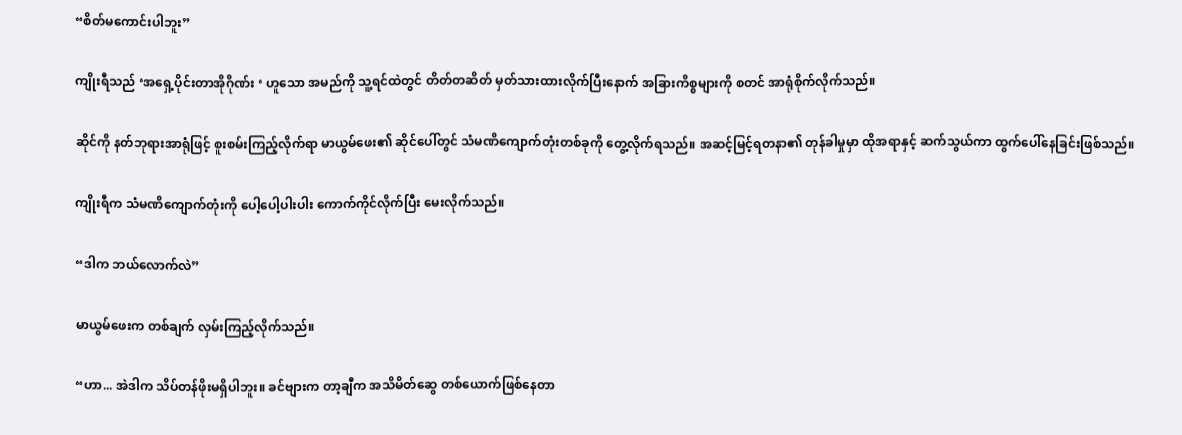“စိတ်မကောင်းပါဘူး”

ကျိုးရီသည် ‘အရှေ့ပိုင်းတာအိုဂိုဏ်း ‘ ဟူသော အမည်ကို သူ့ရင်ထဲတွင် တိတ်တဆိတ် မှတ်သားထားလိုက်ပြီးနောက် အခြားကိစ္စများကို စတင် အာရုံစိုက်လိုက်သည်။

ဆိုင်ကို နတ်ဘုရားအာရုံဖြင့် စူးစမ်းကြည့်လိုက်ရာ မာယွမ်ဖေး၏ ဆိုင်ပေါ်တွင် သံမဏိကျောက်တုံးတစ်ခုကို တွေ့လိုက်ရသည်။ အဆင့်မြင့်ရတနာ၏ တုန်ခါမှုမှာ ထိုအရာနှင့် ဆက်သွယ်ကာ ထွက်ပေါ်နေခြင်းဖြစ်သည်။

ကျိုးရီက သံမဏိကျောက်တုံးကို ပေါ့ပေါ့ပါးပါး ကောက်ကိုင်လိုက်ပြီး မေးလိုက်သည်။

“ဒါက ဘယ်လောက်လဲ”

မာယွမ်ဖေးက တစ်ချက် လှမ်းကြည့်လိုက်သည်။

“ဟာ... အဲဒါက သိပ်တန်ဖိုးမရှိပါဘူး။ ခင်ဗျားက တာ့ချီက အသိမိတ်ဆွေ တစ်ယောက်ဖြစ်နေတာ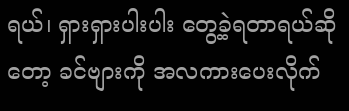ရယ်၊ ရှားရှားပါးပါး တွေ့ခဲ့ရတာရယ်ဆိုတော့ ခင်ဗျားကို အလကားပေးလိုက်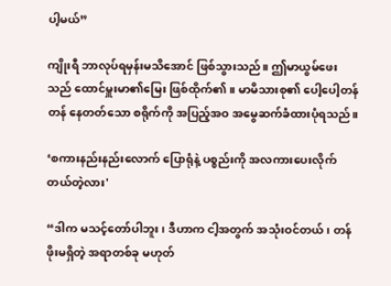ပါ့မယ်”

ကျိုးရီ ဘာလုပ်ရမှန်းမသိအောင် ဖြစ်သွားသည်။ ဤမာယွမ်ဖေးသည် ထောင်မှူးမာ၏မြေး ဖြစ်ထိုက်၏။ မာမိသားစု၏ ပေါ့ပေါ့တန်တန် နေတတ်သော စရိုက်ကို အပြည့်အဝ အမွေဆက်ခံထားပုံရသည်။

‘စကားနည်းနည်းလောက် ပြောရုံနဲ့ ပစ္စည်းကို အလကားပေးလိုက်တယ်တဲ့လား'

“ဒါက မသင့်တော်ပါဘူး၊ ဒီဟာက ငါ့အတွက် အသုံးဝင်တယ်၊ တန်ဖိုးမရှိတဲ့ အရာတစ်ခု မဟုတ်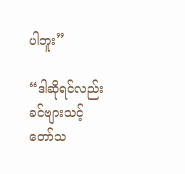ပါဘူး”

“ဒါဆိုရင်လည်း ခင်ဗျားသင့်တော်သ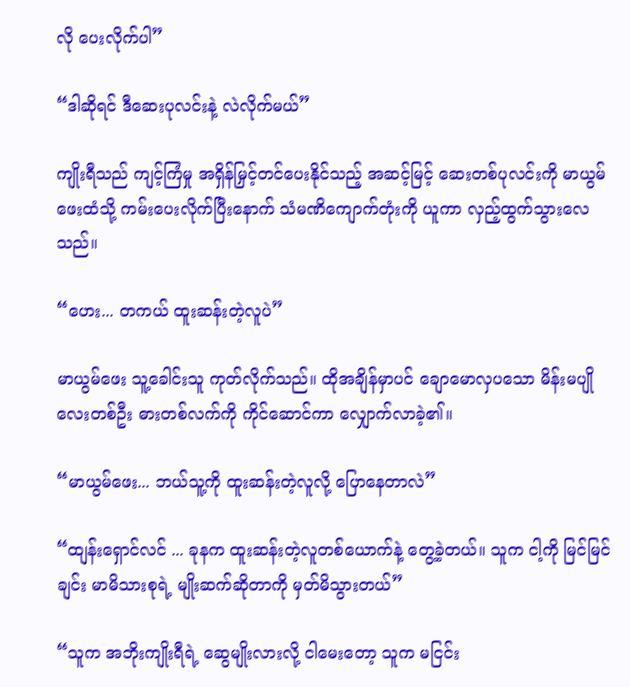လို ပေးလိုက်ပါ”

“ဒါဆိုရင် ဒီဆေးပုလင်းနဲ့ လဲလိုက်မယ်”

ကျိုးရီသည် ကျင့်ကြံမှု အရှိန်မြှင့်တင်ပေးနိုင်သည့် အဆင့်မြင့် ဆေးတစ်ပုလင်းကို မာယွမ်ဖေးထံသို့ ကမ်းပေးလိုက်ပြီးနောက် သံမဏိကျောက်တုံးကို ယူကာ လှည့်ထွက်သွားလေသည်။

“ဟေး... တကယ် ထူးဆန်းတဲ့လူပဲ”

မာယွမ်ဖေး သူ့ခေါင်းသူ ကုတ်လိုက်သည်။ ထိုအချိန်မှာပင် ချောမောလှပသော မိန်းမပျိုလေးတစ်ဦး ဓားတစ်လက်ကို ကိုင်ဆောင်ကာ လျှောက်လာခဲ့၏။

“မာယွမ်ဖေး... ဘယ်သူ့ကို ထူးဆန်းတဲ့လူလို့ ပြောနေတာလဲ”

“ထျန်းရှောင်လင် ... ခုနက ထူးဆန်းတဲ့လူတစ်ယောက်နဲ့ တွေ့ခဲ့တယ်။ သူက ငါ့ကို မြင်မြင်ချင်း မာမိသားစုရဲ့ မျိုးဆက်ဆိုတာကို မှတ်မိသွားတယ်”

“သူက အဘိုးကျိုးရီရဲ့ ဆွေမျိုးလားလို့ ငါမေးတော့ သူက မငြင်း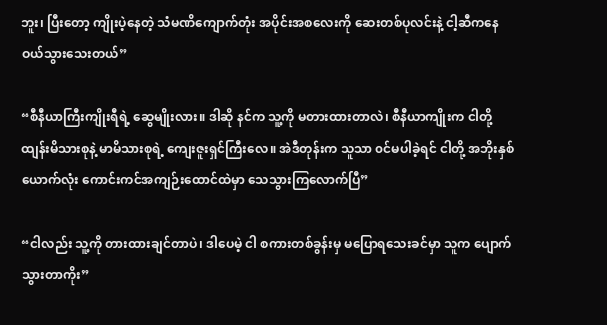ဘူး၊ ပြီးတော့ ကျိုးပဲ့နေတဲ့ သံမဏိကျောက်တုံး အပိုင်းအစလေးကို ဆေးတစ်ပုလင်းနဲ့ ငါ့ဆီကနေ ဝယ်သွားသေးတယ်”

“စီနီယာကြီးကျိုးရီရဲ့ ဆွေမျိုးလား။ ဒါဆို နင်က သူ့ကို မတားထားတာလဲ၊ စီနီယာကျိုးက ငါတို့ ထျန်းမိသားစုနဲ့ မာမိသားစုရဲ့ ကျေးဇူးရှင်ကြီးလေ။ အဲဒီတုန်းက သူသာ ၀င်မပါခဲ့ရင် ငါတို့ အဘိုးနှစ်ယောက်လုံး ကောင်းကင်အကျဉ်းထောင်ထဲမှာ သေသွားကြလောက်ပြီ”

“ငါလည်း သူ့ကို တားထားချင်တာပဲ၊ ဒါပေမဲ့ ငါ စကားတစ်ခွန်းမှ မပြောရသေးခင်မှာ သူက ပျောက်သွားတာကိုး”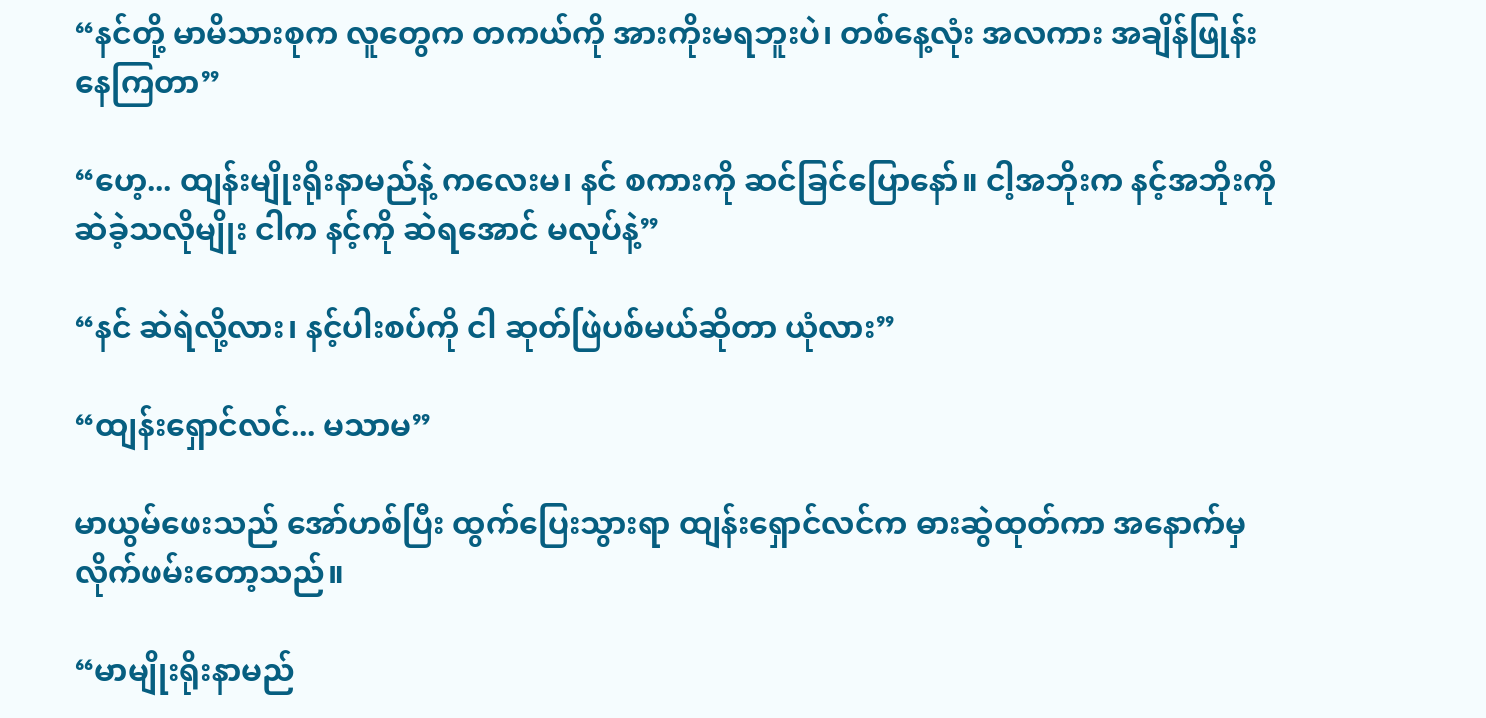“နင်တို့ မာမိသားစုက လူတွေက တကယ်ကို အားကိုးမရဘူးပဲ၊ တစ်နေ့လုံး အလကား အချိန်ဖြုန်းနေကြတာ”

“ဟေ့... ထျန်းမျိုးရိုးနာမည်နဲ့ ကလေးမ၊ နင် စကားကို ဆင်ခြင်ပြောနော်။ ငါ့အဘိုးက နင့်အဘိုးကို ဆဲခဲ့သလိုမျိုး ငါက နင့်ကို ဆဲရအောင် မလုပ်နဲ့”

“နင် ဆဲရဲလို့လား၊ နင့်ပါးစပ်ကို ငါ ဆုတ်ဖြဲပစ်မယ်ဆိုတာ ယုံလား”

“ထျန်းရှောင်လင်... မသာမ”

မာယွမ်ဖေးသည် အော်ဟစ်ပြီး ထွက်ပြေးသွားရာ ထျန်းရှောင်လင်က ဓားဆွဲထုတ်ကာ အနောက်မှ လိုက်ဖမ်းတော့သည်။

“မာမျိုးရိုးနာမည်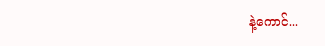နဲ့ကောင်...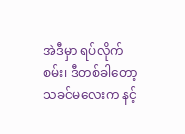အဲဒီမှာ ရပ်လိုက်စမ်း၊ ဒီတစ်ခါတော့ သခင်မလေးက နင့်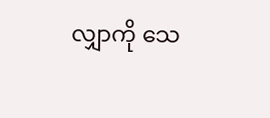လျှာကို သေ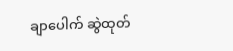ချာပေါက် ဆွဲထုတ်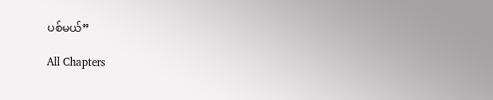ပစ်မယ်”

All Chapters